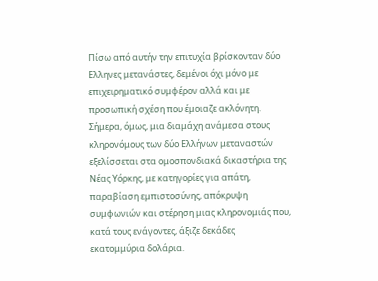Πίσω από αυτήν την επιτυχία βρίσκονταν δύο Ελληνες μετανάστες, δεμένοι όχι μόνο με επιχειρηματικό συμφέρον αλλά και με προσωπική σχέση που έμοιαζε ακλόνητη. Σήμερα, όμως, μια διαμάχη ανάμεσα στους κληρονόμους των δύο Ελλήνων μεταναστών εξελίσσεται στα ομοσπονδιακά δικαστήρια της Νέας Υόρκης, με κατηγορίες για απάτη, παραβίαση εμπιστοσύνης, απόκρυψη συμφωνιών και στέρηση μιας κληρονομιάς που, κατά τους ενάγοντες, άξιζε δεκάδες εκατομμύρια δολάρια.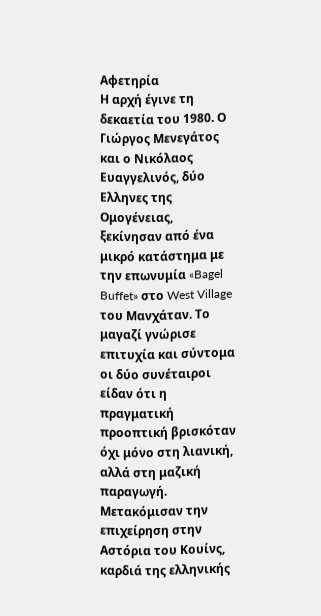Αφετηρία
Η αρχή έγινε τη δεκαετία του 1980. Ο Γιώργος Μενεγάτος και ο Νικόλαος Ευαγγελινός, δύο Ελληνες της Ομογένειας, ξεκίνησαν από ένα μικρό κατάστημα με την επωνυμία «Bagel Buffet» στο West Village του Μανχάταν. Το μαγαζί γνώρισε επιτυχία και σύντομα οι δύο συνέταιροι είδαν ότι η πραγματική προοπτική βρισκόταν όχι μόνο στη λιανική, αλλά στη μαζική παραγωγή. Μετακόμισαν την επιχείρηση στην Αστόρια του Κουίνς, καρδιά της ελληνικής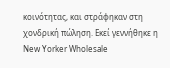κοινότητας, και στράφηκαν στη χονδρική πώληση. Εκεί γεννήθηκε η New Yorker Wholesale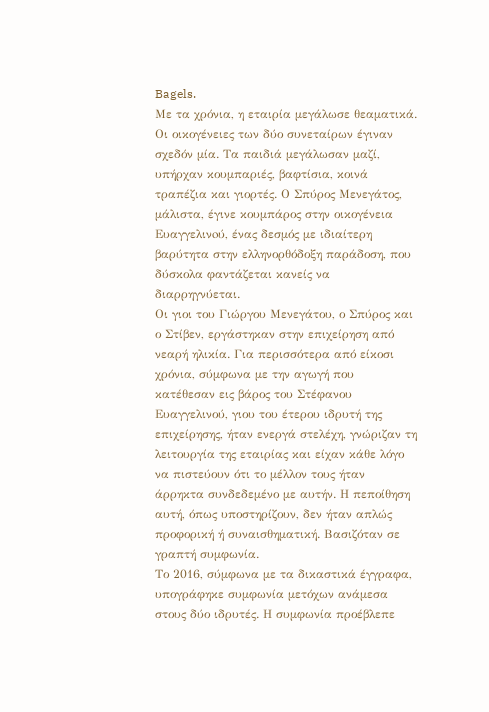Bagels.
Με τα χρόνια, η εταιρία μεγάλωσε θεαματικά. Οι οικογένειες των δύο συνεταίρων έγιναν σχεδόν μία. Τα παιδιά μεγάλωσαν μαζί, υπήρχαν κουμπαριές, βαφτίσια, κοινά τραπέζια και γιορτές. Ο Σπύρος Μενεγάτος, μάλιστα, έγινε κουμπάρος στην οικογένεια Ευαγγελινoύ, ένας δεσμός με ιδιαίτερη βαρύτητα στην ελληνορθόδοξη παράδοση, που δύσκολα φαντάζεται κανείς να διαρρηγνύεται.
Οι γιοι του Γιώργου Μενεγάτου, ο Σπύρος και ο Στίβεν, εργάστηκαν στην επιχείρηση από νεαρή ηλικία. Για περισσότερα από είκοσι χρόνια, σύμφωνα με την αγωγή που κατέθεσαν εις βάρος του Στέφανου Ευαγγελινού, γιου του έτερου ιδρυτή της επιχείρησης, ήταν ενεργά στελέχη, γνώριζαν τη λειτουργία της εταιρίας και είχαν κάθε λόγο να πιστεύουν ότι το μέλλον τους ήταν άρρηκτα συνδεδεμένο με αυτήν. Η πεποίθηση αυτή, όπως υποστηρίζουν, δεν ήταν απλώς προφορική ή συναισθηματική. Βασιζόταν σε γραπτή συμφωνία.
Το 2016, σύμφωνα με τα δικαστικά έγγραφα, υπογράφηκε συμφωνία μετόχων ανάμεσα στους δύο ιδρυτές. Η συμφωνία προέβλεπε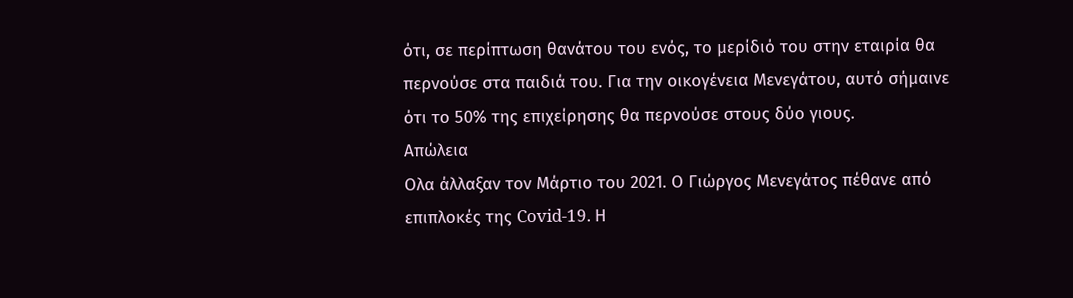ότι, σε περίπτωση θανάτου του ενός, το μερίδιό του στην εταιρία θα περνούσε στα παιδιά του. Για την οικογένεια Μενεγάτου, αυτό σήμαινε ότι το 50% της επιχείρησης θα περνούσε στους δύο γιους.
Απώλεια
Ολα άλλαξαν τον Μάρτιο του 2021. Ο Γιώργος Μενεγάτος πέθανε από επιπλοκές της Covid-19. Η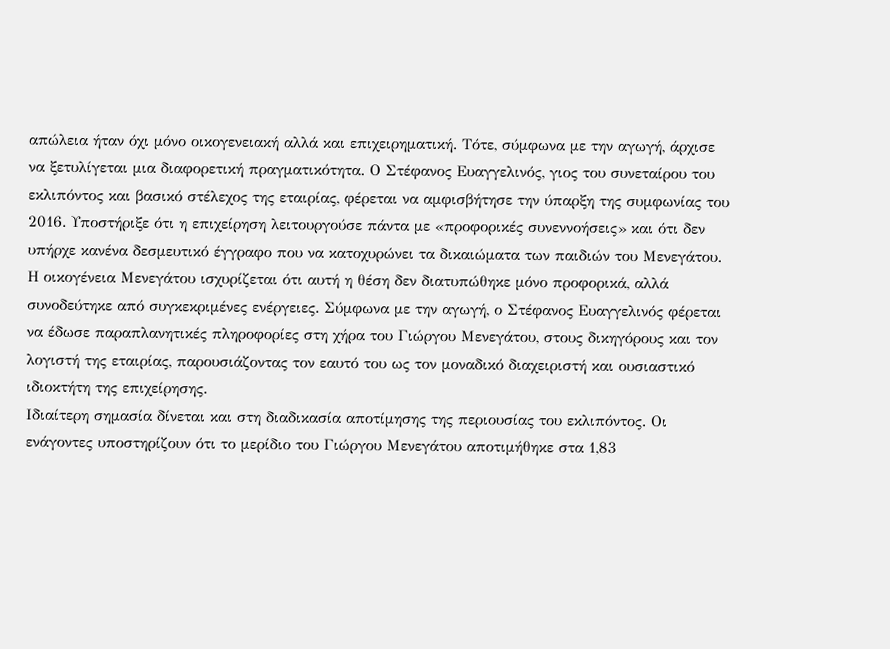απώλεια ήταν όχι μόνο οικογενειακή αλλά και επιχειρηματική. Τότε, σύμφωνα με την αγωγή, άρχισε να ξετυλίγεται μια διαφορετική πραγματικότητα. Ο Στέφανος Ευαγγελινός, γιος του συνεταίρου του εκλιπόντος και βασικό στέλεχος της εταιρίας, φέρεται να αμφισβήτησε την ύπαρξη της συμφωνίας του 2016. Υποστήριξε ότι η επιχείρηση λειτουργούσε πάντα με «προφορικές συνεννοήσεις» και ότι δεν υπήρχε κανένα δεσμευτικό έγγραφο που να κατοχυρώνει τα δικαιώματα των παιδιών του Μενεγάτου.
Η οικογένεια Μενεγάτου ισχυρίζεται ότι αυτή η θέση δεν διατυπώθηκε μόνο προφορικά, αλλά συνοδεύτηκε από συγκεκριμένες ενέργειες. Σύμφωνα με την αγωγή, ο Στέφανος Ευαγγελινός φέρεται να έδωσε παραπλανητικές πληροφορίες στη χήρα του Γιώργου Μενεγάτου, στους δικηγόρους και τον λογιστή της εταιρίας, παρουσιάζοντας τον εαυτό του ως τον μοναδικό διαχειριστή και ουσιαστικό ιδιοκτήτη της επιχείρησης.
Ιδιαίτερη σημασία δίνεται και στη διαδικασία αποτίμησης της περιουσίας του εκλιπόντος. Οι ενάγοντες υποστηρίζουν ότι το μερίδιο του Γιώργου Μενεγάτου αποτιμήθηκε στα 1,83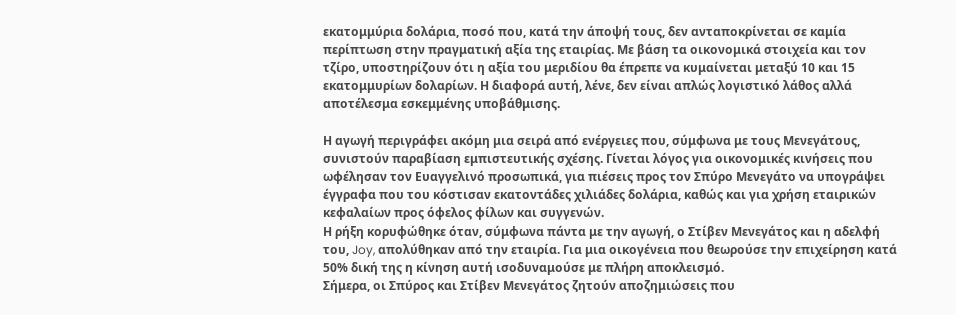εκατομμύρια δολάρια, ποσό που, κατά την άποψή τους, δεν ανταποκρίνεται σε καμία περίπτωση στην πραγματική αξία της εταιρίας. Με βάση τα οικονομικά στοιχεία και τον τζίρο, υποστηρίζουν ότι η αξία του μεριδίου θα έπρεπε να κυμαίνεται μεταξύ 10 και 15 εκατομμυρίων δολαρίων. Η διαφορά αυτή, λένε, δεν είναι απλώς λογιστικό λάθος αλλά αποτέλεσμα εσκεμμένης υποβάθμισης.

Η αγωγή περιγράφει ακόμη μια σειρά από ενέργειες που, σύμφωνα με τους Μενεγάτους, συνιστούν παραβίαση εμπιστευτικής σχέσης. Γίνεται λόγος για οικονομικές κινήσεις που ωφέλησαν τον Ευαγγελινό προσωπικά, για πιέσεις προς τον Σπύρο Μενεγάτο να υπογράψει έγγραφα που του κόστισαν εκατοντάδες χιλιάδες δολάρια, καθώς και για χρήση εταιρικών κεφαλαίων προς όφελος φίλων και συγγενών.
Η ρήξη κορυφώθηκε όταν, σύμφωνα πάντα με την αγωγή, ο Στίβεν Μενεγάτος και η αδελφή του, Joy, απολύθηκαν από την εταιρία. Για μια οικογένεια που θεωρούσε την επιχείρηση κατά 50% δική της η κίνηση αυτή ισοδυναμούσε με πλήρη αποκλεισμό.
Σήμερα, οι Σπύρος και Στίβεν Μενεγάτος ζητούν αποζημιώσεις που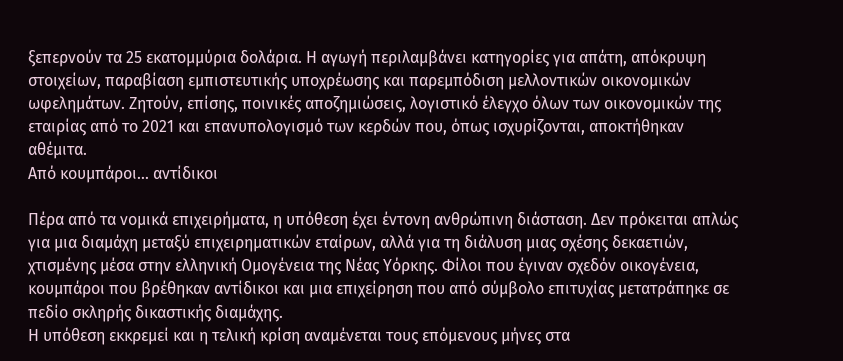ξεπερνούν τα 25 εκατομμύρια δολάρια. Η αγωγή περιλαμβάνει κατηγορίες για απάτη, απόκρυψη στοιχείων, παραβίαση εμπιστευτικής υποχρέωσης και παρεμπόδιση μελλοντικών οικονομικών ωφελημάτων. Ζητούν, επίσης, ποινικές αποζημιώσεις, λογιστικό έλεγχο όλων των οικονομικών της εταιρίας από το 2021 και επανυπολογισμό των κερδών που, όπως ισχυρίζονται, αποκτήθηκαν αθέμιτα.
Από κουμπάροι… αντίδικοι

Πέρα από τα νομικά επιχειρήματα, η υπόθεση έχει έντονη ανθρώπινη διάσταση. Δεν πρόκειται απλώς για μια διαμάχη μεταξύ επιχειρηματικών εταίρων, αλλά για τη διάλυση μιας σχέσης δεκαετιών, χτισμένης μέσα στην ελληνική Ομογένεια της Νέας Υόρκης. Φίλοι που έγιναν σχεδόν οικογένεια, κουμπάροι που βρέθηκαν αντίδικοι και μια επιχείρηση που από σύμβολο επιτυχίας μετατράπηκε σε πεδίο σκληρής δικαστικής διαμάχης.
Η υπόθεση εκκρεμεί και η τελική κρίση αναμένεται τους επόμενους μήνες στα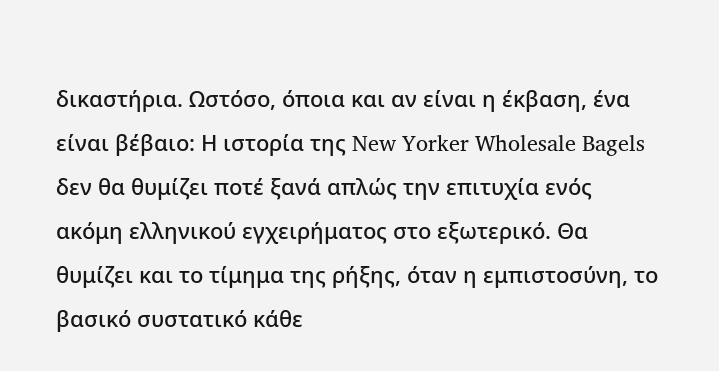δικαστήρια. Ωστόσο, όποια και αν είναι η έκβαση, ένα είναι βέβαιο: Η ιστορία της New Yorker Wholesale Bagels δεν θα θυμίζει ποτέ ξανά απλώς την επιτυχία ενός ακόμη ελληνικού εγχειρήματος στο εξωτερικό. Θα θυμίζει και το τίμημα της ρήξης, όταν η εμπιστοσύνη, το βασικό συστατικό κάθε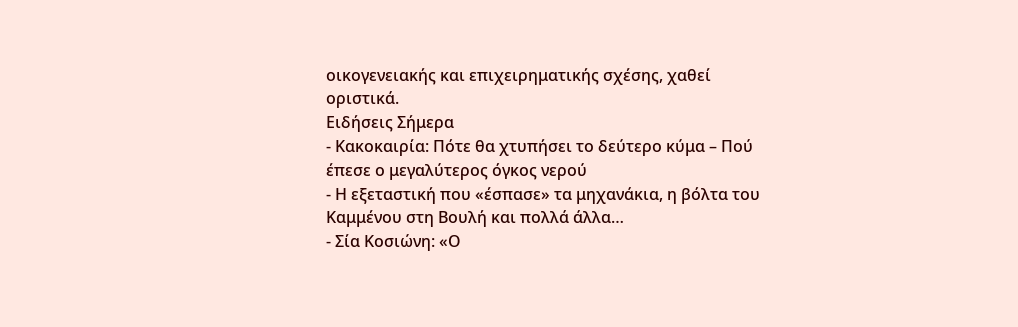οικογενειακής και επιχειρηματικής σχέσης, χαθεί οριστικά.
Ειδήσεις Σήμερα
- Κακοκαιρία: Πότε θα χτυπήσει το δεύτερο κύμα – Πού έπεσε ο μεγαλύτερος όγκος νερού
- Η εξεταστική που «έσπασε» τα μηχανάκια, η βόλτα του Καμμένου στη Βουλή και πολλά άλλα…
- Σία Κοσιώνη: «Ο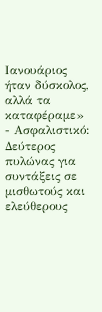Ιανουάριος ήταν δύσκολος, αλλά τα καταφέραμε»
- Ασφαλιστικό: Δεύτερος πυλώνας για συντάξεις σε μισθωτούς και ελεύθερους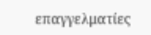επαγγελματίες